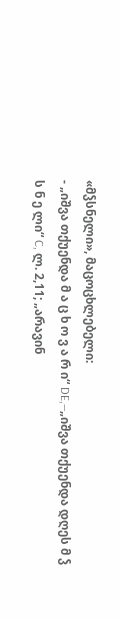«მჴსნელი», მაცოცხლებელი:
- „იშვა თქუენდა მ ა ც ხ ო ვ ა რ ი“ DE,—„იშვა თქუენდა დღეს მ ჴ ს ნ ე ლი“ C, ლ. 2,11; „არავინ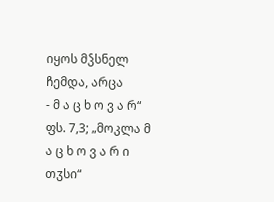იყოს მჴსნელ ჩემდა, არცა
- მ ა ც ხ ო ვ ა რ“ ფს. 7,3; „მოკლა მ ა ც ხ ო ვ ა რ ი თჳსი“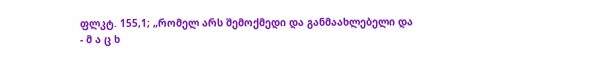ფლკტ. 155,1; „რომელ არს შემოქმედი და განმაახლებელი და
- მ ა ც ხ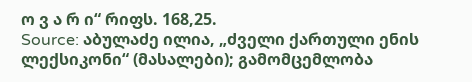ო ვ ა რ ი“ რიფს. 168,25.
Source: აბულაძე ილია, „ძველი ქართული ენის ლექსიკონი“ (მასალები); გამომცემლობა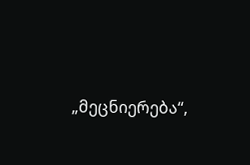„მეცნიერება“,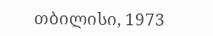თბილისი, 1973